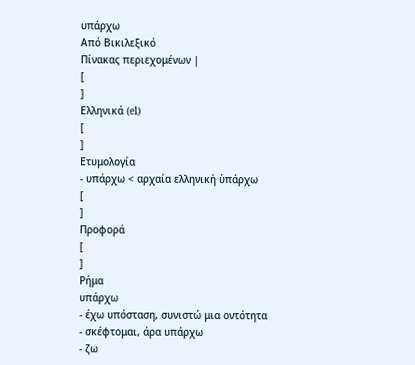υπάρχω
Από Βικιλεξικό
Πίνακας περιεχομένων |
[
]
Ελληνικά (el)
[
]
Ετυμολογία
- υπάρχω < αρχαία ελληνική ὑπάρχω
[
]
Προφορά
[
]
Ρήμα
υπάρχω
- έχω υπόσταση, συνιστώ μια οντότητα
- σκέφτομαι, άρα υπάρχω
- ζω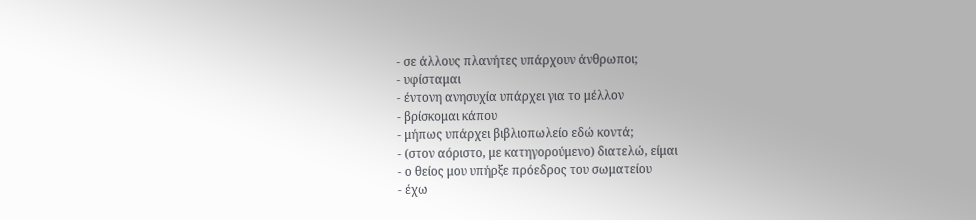- σε άλλους πλανήτες υπάρχουν άνθρωποι;
- υφίσταμαι
- έντονη ανησυχία υπάρχει για το μέλλον
- βρίσκομαι κάπου
- μήπως υπάρχει βιβλιοπωλείο εδώ κοντά;
- (στον αόριστο, με κατηγορούμενο) διατελώ, είμαι
- ο θείος μου υπήρξε πρόεδρος του σωματείου
- έχω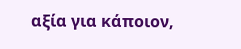αξία για κάποιον,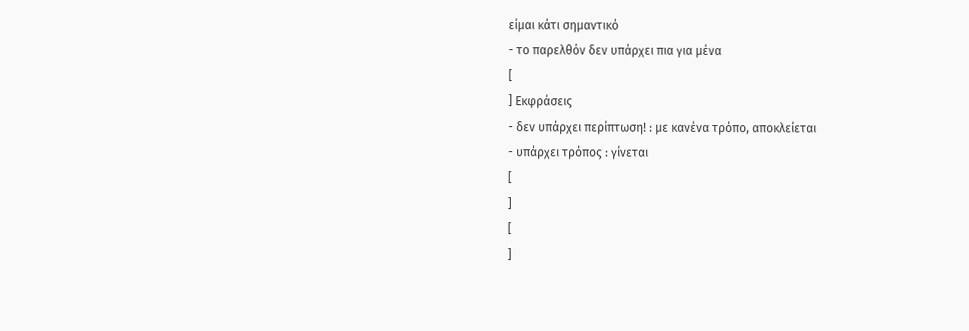είμαι κάτι σημαντικό
- το παρελθόν δεν υπάρχει πια για μένα
[
] Εκφράσεις
- δεν υπάρχει περίπτωση! : με κανένα τρόπο, αποκλείεται
- υπάρχει τρόπος : γίνεται
[
]
[
]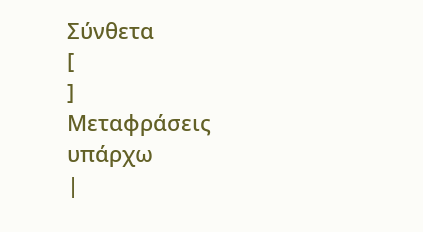Σύνθετα
[
]
Μεταφράσεις
υπάρχω
|